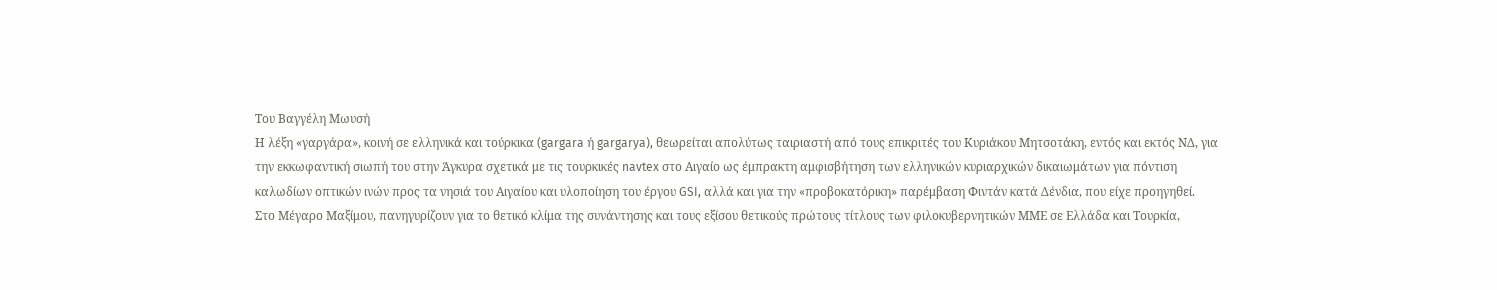Του Βαγγέλη Μωυσή
Η λέξη «γαργάρα», κοινή σε ελληνικά και τούρκικα (gargara ή gargarya), θεωρείται απολύτως ταιριαστή από τους επικριτές του Κυριάκου Μητσοτάκη, εντός και εκτός ΝΔ, για την εκκωφαντική σιωπή του στην Άγκυρα σχετικά με τις τουρκικές navtex στο Αιγαίο ως έμπρακτη αμφισβήτηση των ελληνικών κυριαρχικών δικαιωμάτων για πόντιση καλωδίων οπτικών ινών προς τα νησιά του Αιγαίου και υλοποίηση του έργου GSI, αλλά και για την «προβοκατόρικη» παρέμβαση Φιντάν κατά Δένδια, που είχε προηγηθεί.
Στο Μέγαρο Μαξίμου, πανηγυρίζουν για το θετικό κλίμα της συνάντησης και τους εξίσου θετικούς πρώτους τίτλους των φιλοκυβερνητικών ΜΜΕ σε Ελλάδα και Τουρκία,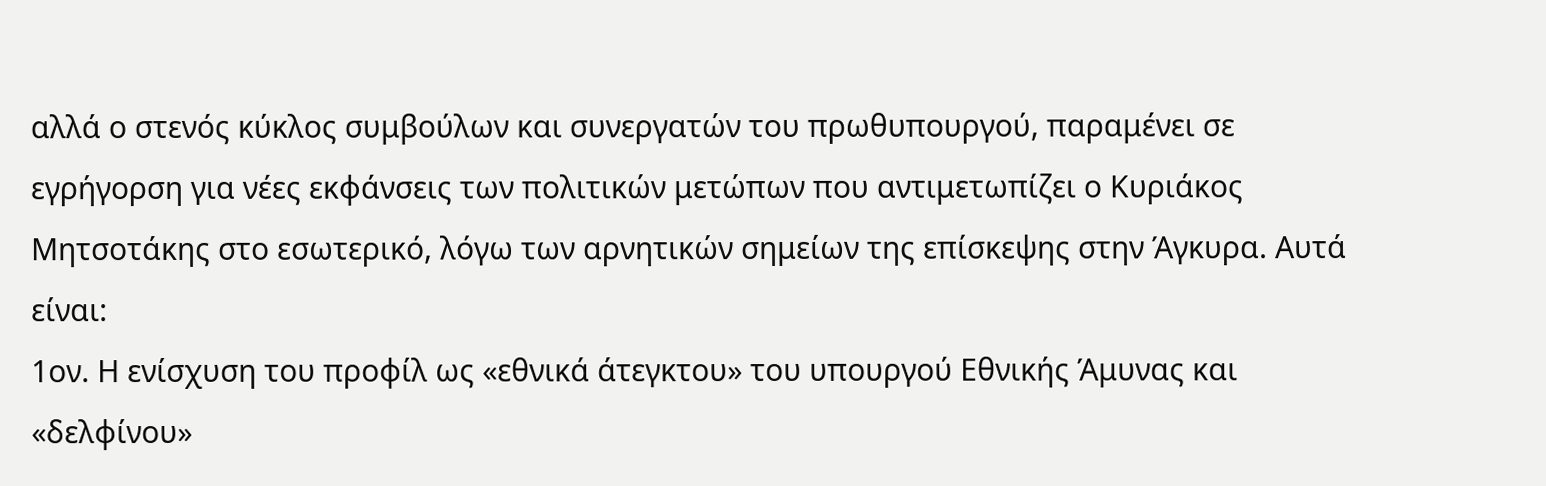αλλά ο στενός κύκλος συμβούλων και συνεργατών του πρωθυπουργού, παραμένει σε εγρήγορση για νέες εκφάνσεις των πολιτικών μετώπων που αντιμετωπίζει ο Κυριάκος Μητσοτάκης στο εσωτερικό, λόγω των αρνητικών σημείων της επίσκεψης στην Άγκυρα. Αυτά είναι:
1ον. Η ενίσχυση του προφίλ ως «εθνικά άτεγκτου» του υπουργού Εθνικής Άμυνας και «δελφίνου»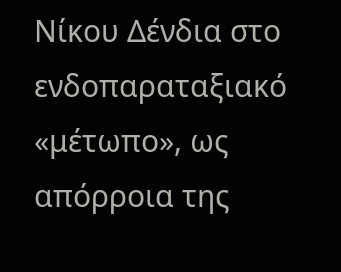Νίκου Δένδια στο ενδοπαραταξιακό «μέτωπο», ως απόρροια της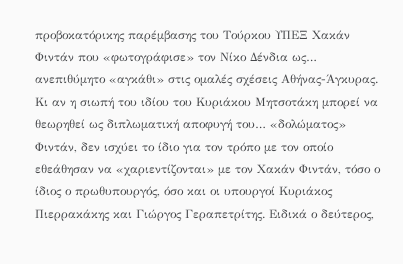προβοκατόρικης παρέμβασης του Τούρκου ΥΠΕΞ Χακάν Φιντάν που «φωτογράφισε» τον Νίκο Δένδια ως… ανεπιθύμητο «αγκάθι» στις ομαλές σχέσεις Αθήνας-Άγκυρας. Κι αν η σιωπή του ιδίου του Κυριάκου Μητσοτάκη μπορεί να θεωρηθεί ως διπλωματική αποφυγή του… «δολώματος» Φιντάν, δεν ισχύει το ίδιο για τον τρόπο με τον οποίο εθεάθησαν να «χαριεντίζονται» με τον Χακάν Φιντάν, τόσο ο ίδιος ο πρωθυπουργός, όσο και οι υπουργοί Κυριάκος Πιερρακάκης και Γιώργος Γεραπετρίτης. Ειδικά ο δεύτερος,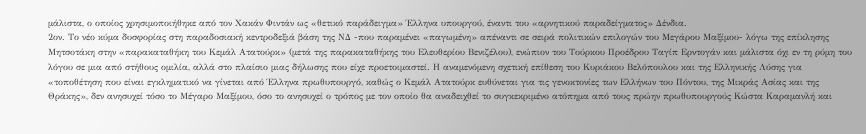μάλιστα, ο οποίος χρησιμοποιήθηκε από τον Χακάν Φιντάν ως «θετικό παράδειγμα» Έλληνα υπουργού, έναντι του «αρνητικού παραδείγματος» Δένδια.
2ον. Το νέο κύμα δυσφορίας στη παραδοσιακή κεντροδεξιά βάση της ΝΔ -που παραμένει «παγωμένη» απέναντι σε σειρά πολιτικών επιλογών του Μεγάρου Μαξίμου- λόγω της επίκλησης Μητσοτάκη στην «παρακαταθήκη του Κεμάλ Ατατούρκ» (μετά της παρακαταθήκης του Ελευθερίου Βενιζέλου), ενώπιον του Τούρκου Προέδρου Ταγίπ Ερντογάν και μάλιστα όχι εν τη ρύμη του λόγου σε μια από στήθους ομιλία, αλλά στο πλαίσιο μιας δήλωσης που είχε προετοιμαστεί. Η αναμενόμενη σχετική επίθεση του Κυριάκου Βελόπουλου και της Ελληνικής Λύσης για «τοποθέτηση που είναι εγκληματικό να γίνεται από Έλληνα πρωθυπουργό, καθώς ο Κεμάλ Ατατούρκ ευθύνεται για τις γενοκτονίες των Ελλήνων του Πόντου, της Μικράς Ασίας και της Θράκης», δεν ανησυχεί τόσο το Μέγαρο Μαξίμου, όσο το ανησυχεί ο τρόπος με τον οποίο θα αναδειχθεί το συγκεκριμένο ατόπημα από τους πρώην πρωθυπουργούς Κώστα Καραμανλή και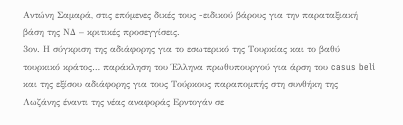Αντώνη Σαμαρά, στις επόμενες δικές τους -ειδικού βάρους για την παραταξιακή βάση της ΝΔ – κριτικές προσεγγίσεις.
3ον. Η σύγκριση της αδιάφορης για το εσωτερικό της Τουρκίας και το βαθύ τουρκικό κράτος… παράκληση του Έλληνα πρωθυπουργού για άρση του casus beli και της εξίσου αδιάφορης για τους Τούρκους παραπομπής στη συνθήκη της Λωζάνης έναντι της νέας αναφοράς Ερντογάν σε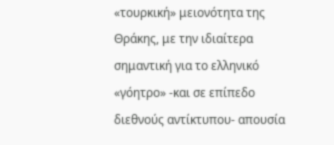«τουρκική» μειονότητα της Θράκης, με την ιδιαίτερα σημαντική για το ελληνικό «γόητρο» -και σε επίπεδο διεθνούς αντίκτυπου- απουσία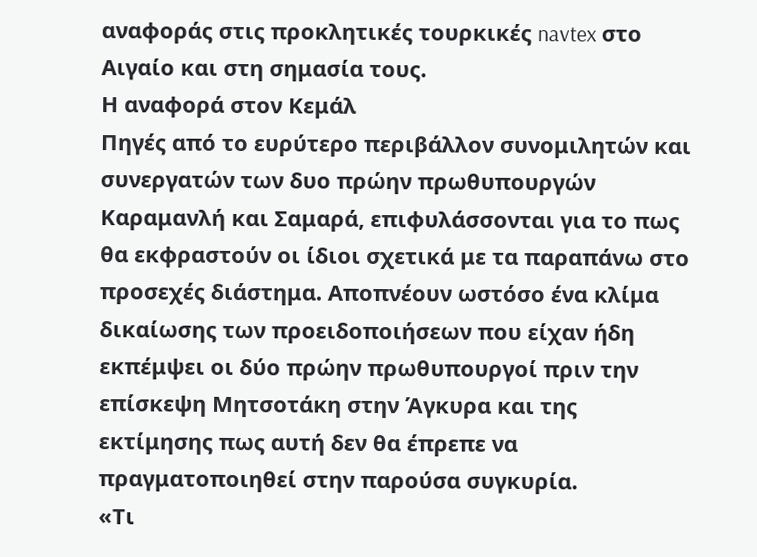αναφοράς στις προκλητικές τουρκικές navtex στο Αιγαίο και στη σημασία τους.
Η αναφορά στον Κεμάλ
Πηγές από το ευρύτερο περιβάλλον συνομιλητών και συνεργατών των δυο πρώην πρωθυπουργών Καραμανλή και Σαμαρά, επιφυλάσσονται για το πως θα εκφραστούν οι ίδιοι σχετικά με τα παραπάνω στο προσεχές διάστημα. Αποπνέουν ωστόσο ένα κλίμα δικαίωσης των προειδοποιήσεων που είχαν ήδη εκπέμψει οι δύο πρώην πρωθυπουργοί πριν την επίσκεψη Μητσοτάκη στην Άγκυρα και της εκτίμησης πως αυτή δεν θα έπρεπε να πραγματοποιηθεί στην παρούσα συγκυρία.
«Τι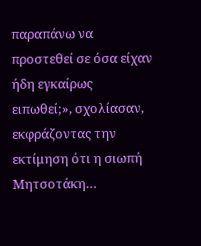παραπάνω να προστεθεί σε όσα είχαν ήδη εγκαίρως ειπωθεί;», σχολίασαν, εκφράζοντας την εκτίμηση ότι η σιωπή Μητσοτάκη…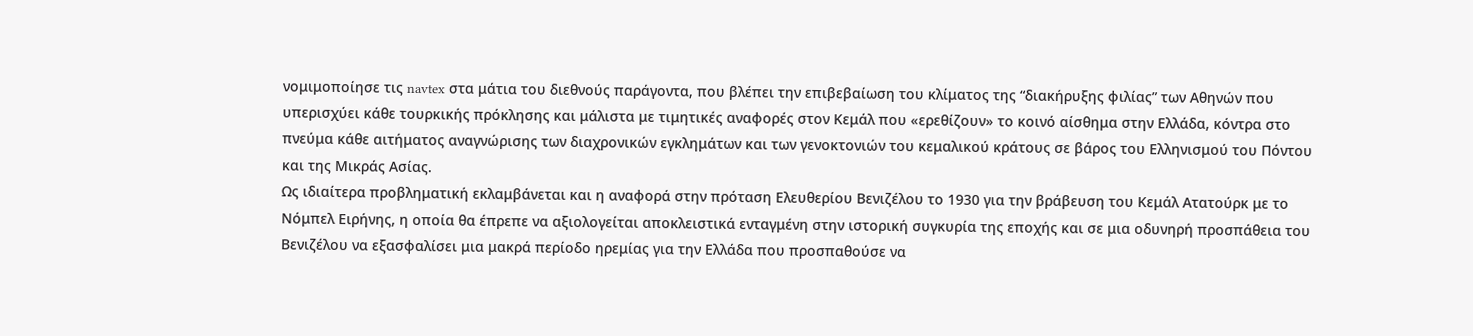νομιμοποίησε τις navtex στα μάτια του διεθνούς παράγοντα, που βλέπει την επιβεβαίωση του κλίματος της “διακήρυξης φιλίας” των Αθηνών που υπερισχύει κάθε τουρκικής πρόκλησης και μάλιστα με τιμητικές αναφορές στον Κεμάλ που «ερεθίζουν» το κοινό αίσθημα στην Ελλάδα, κόντρα στο πνεύμα κάθε αιτήματος αναγνώρισης των διαχρονικών εγκλημάτων και των γενοκτονιών του κεμαλικού κράτους σε βάρος του Ελληνισμού του Πόντου και της Μικράς Ασίας.
Ως ιδιαίτερα προβληματική εκλαμβάνεται και η αναφορά στην πρόταση Ελευθερίου Βενιζέλου το 1930 για την βράβευση του Κεμάλ Ατατούρκ με το Νόμπελ Ειρήνης, η οποία θα έπρεπε να αξιολογείται αποκλειστικά ενταγμένη στην ιστορική συγκυρία της εποχής και σε μια οδυνηρή προσπάθεια του Βενιζέλου να εξασφαλίσει μια μακρά περίοδο ηρεμίας για την Ελλάδα που προσπαθούσε να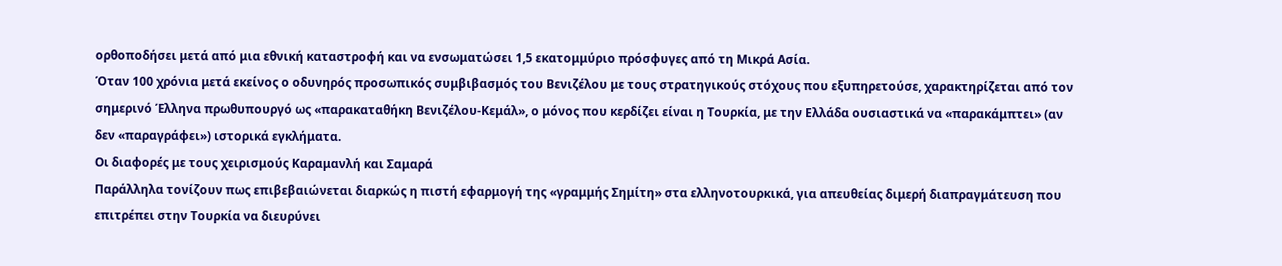ορθοποδήσει μετά από μια εθνική καταστροφή και να ενσωματώσει 1,5 εκατομμύριο πρόσφυγες από τη Μικρά Ασία.
Όταν 100 χρόνια μετά εκείνος ο οδυνηρός προσωπικός συμβιβασμός του Βενιζέλου με τους στρατηγικούς στόχους που εξυπηρετούσε, χαρακτηρίζεται από τον σημερινό Έλληνα πρωθυπουργό ως «παρακαταθήκη Βενιζέλου-Κεμάλ», ο μόνος που κερδίζει είναι η Τουρκία, με την Ελλάδα ουσιαστικά να «παρακάμπτει» (αν δεν «παραγράφει») ιστορικά εγκλήματα.
Οι διαφορές με τους χειρισμούς Καραμανλή και Σαμαρά
Παράλληλα τονίζουν πως επιβεβαιώνεται διαρκώς η πιστή εφαρμογή της «γραμμής Σημίτη» στα ελληνοτουρκικά, για απευθείας διμερή διαπραγμάτευση που επιτρέπει στην Τουρκία να διευρύνει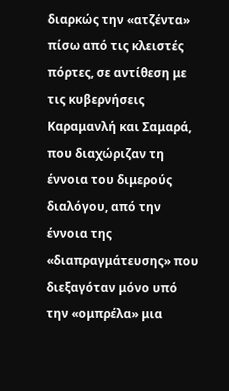διαρκώς την «ατζέντα» πίσω από τις κλειστές πόρτες, σε αντίθεση με τις κυβερνήσεις Καραμανλή και Σαμαρά, που διαχώριζαν τη έννοια του διμερούς διαλόγου, από την έννοια της «διαπραγμάτευσης» που διεξαγόταν μόνο υπό την «ομπρέλα» μια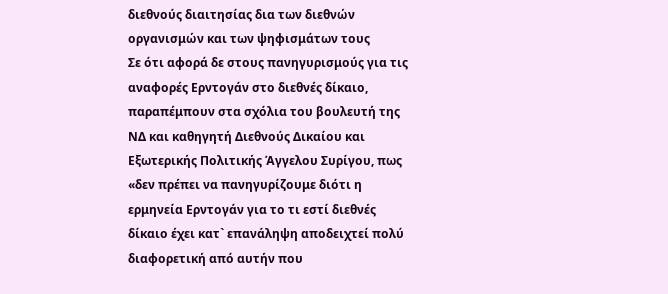διεθνούς διαιτησίας δια των διεθνών οργανισμών και των ψηφισμάτων τους
Σε ότι αφορά δε στους πανηγυρισμούς για τις αναφορές Ερντογάν στο διεθνές δίκαιο, παραπέμπουν στα σχόλια του βουλευτή της ΝΔ και καθηγητή Διεθνούς Δικαίου και Εξωτερικής Πολιτικής Άγγελου Συρίγου, πως «δεν πρέπει να πανηγυρίζουμε διότι η ερμηνεία Ερντογάν για το τι εστί διεθνές δίκαιο έχει κατ` επανάληψη αποδειχτεί πολύ διαφορετική από αυτήν που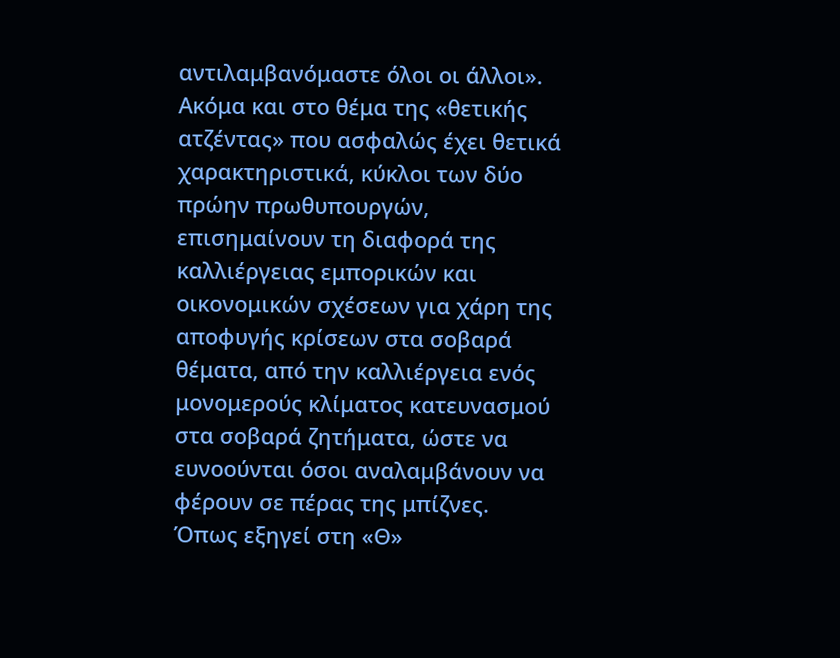αντιλαμβανόμαστε όλοι οι άλλοι».
Ακόμα και στο θέμα της «θετικής ατζέντας» που ασφαλώς έχει θετικά χαρακτηριστικά, κύκλοι των δύο πρώην πρωθυπουργών, επισημαίνουν τη διαφορά της καλλιέργειας εμπορικών και οικονομικών σχέσεων για χάρη της αποφυγής κρίσεων στα σοβαρά θέματα, από την καλλιέργεια ενός μονομερούς κλίματος κατευνασμού στα σοβαρά ζητήματα, ώστε να ευνοούνται όσοι αναλαμβάνουν να φέρουν σε πέρας της μπίζνες.
Όπως εξηγεί στη «Θ»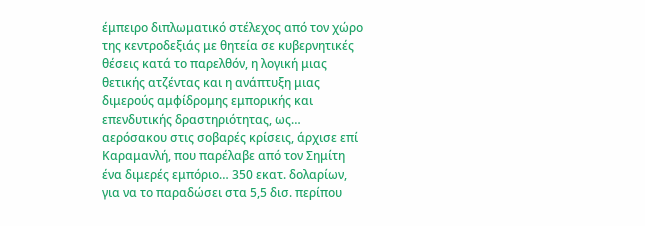έμπειρο διπλωματικό στέλεχος από τον χώρο της κεντροδεξιάς με θητεία σε κυβερνητικές θέσεις κατά το παρελθόν, η λογική μιας θετικής ατζέντας και η ανάπτυξη μιας διμερούς αμφίδρομης εμπορικής και επενδυτικής δραστηριότητας, ως… αερόσακου στις σοβαρές κρίσεις, άρχισε επί Καραμανλή, που παρέλαβε από τον Σημίτη ένα διμερές εμπόριο… 350 εκατ. δολαρίων, για να το παραδώσει στα 5,5 δισ. περίπου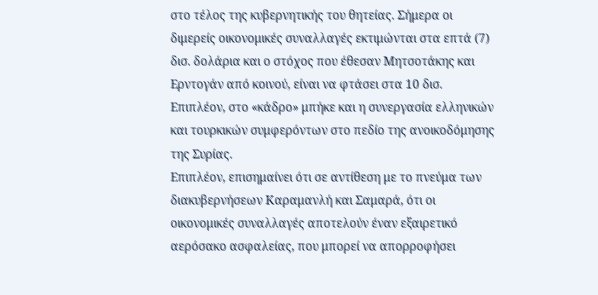στο τέλος της κυβερνητικής του θητείας. Σήμερα οι διμερείς οικονομικές συναλλαγές εκτιμώνται στα επτά (7) δισ. δολάρια και ο στόχος που έθεσαν Μητσοτάκης και Ερντογάν από κοινού, είναι να φτάσει στα 10 δισ. Επιπλέον, στο «κάδρο» μπήκε και η συνεργασία ελληνικών και τουρκικών συμφερόντων στο πεδίο της ανοικοδόμησης της Συρίας.
Επιπλέον, επισημαίνει ότι σε αντίθεση με το πνεύμα των διακυβερνήσεων Καραμανλή και Σαμαρά, ότι οι οικονομικές συναλλαγές αποτελούν έναν εξαιρετικό αερόσακο ασφαλείας, που μπορεί να απορροφήσει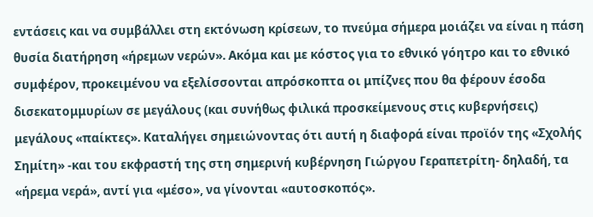εντάσεις και να συμβάλλει στη εκτόνωση κρίσεων, το πνεύμα σήμερα μοιάζει να είναι η πάση θυσία διατήρηση «ήρεμων νερών». Ακόμα και με κόστος για το εθνικό γόητρο και το εθνικό συμφέρον, προκειμένου να εξελίσσονται απρόσκοπτα οι μπίζνες που θα φέρουν έσοδα δισεκατομμυρίων σε μεγάλους (και συνήθως φιλικά προσκείμενους στις κυβερνήσεις) μεγάλους «παίκτες». Καταλήγει σημειώνοντας ότι αυτή η διαφορά είναι προϊόν της «Σχολής Σημίτη» -και του εκφραστή της στη σημερινή κυβέρνηση Γιώργου Γεραπετρίτη- δηλαδή, τα «ήρεμα νερά», αντί για «μέσο», να γίνονται «αυτοσκοπός».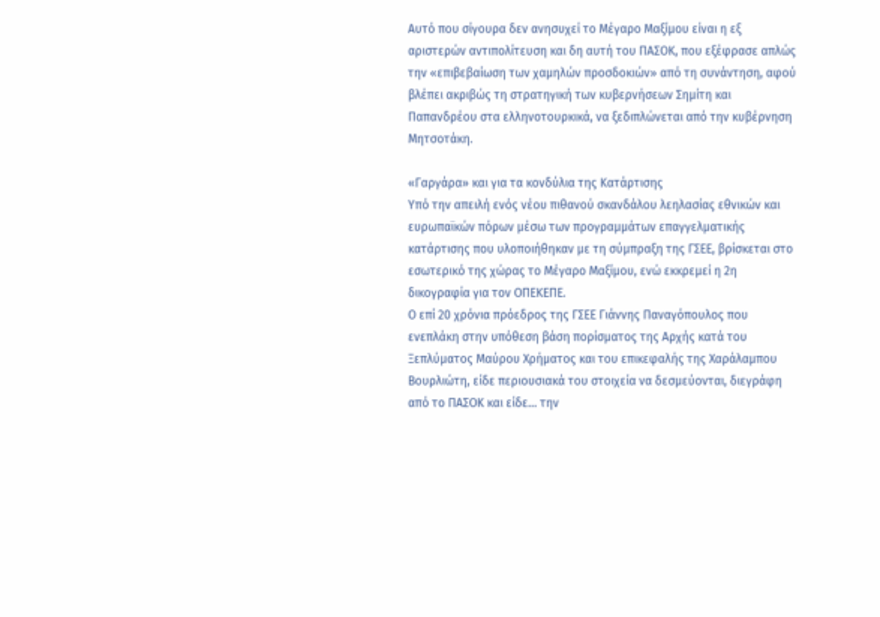Αυτό που σίγουρα δεν ανησυχεί το Μέγαρο Μαξίμου είναι η εξ αριστερών αντιπολίτευση και δη αυτή του ΠΑΣΟΚ, που εξέφρασε απλώς την «επιβεβαίωση των χαμηλών προσδοκιών» από τη συνάντηση, αφού βλέπει ακριβώς τη στρατηγική των κυβερνήσεων Σημίτη και Παπανδρέου στα ελληνοτουρκικά, να ξεδιπλώνεται από την κυβέρνηση Μητσοτάκη.

«Γαργάρα» και για τα κονδύλια της Κατάρτισης
Υπό την απειλή ενός νέου πιθανού σκανδάλου λεηλασίας εθνικών και ευρωπαϊκών πόρων μέσω των προγραμμάτων επαγγελματικής κατάρτισης που υλοποιήθηκαν με τη σύμπραξη της ΓΣΕΕ, βρίσκεται στο εσωτερικό της χώρας το Μέγαρο Μαξίμου, ενώ εκκρεμεί η 2η δικογραφία για τον ΟΠΕΚΕΠΕ.
Ο επί 20 χρόνια πρόεδρος της ΓΣΕΕ Γιάννης Παναγόπουλος που ενεπλάκη στην υπόθεση βάση πορίσματος της Αρχής κατά του Ξεπλύματος Μαύρου Χρήματος και του επικεφαλής της Χαράλαμπου Βουρλιώτη, είδε περιουσιακά του στοιχεία να δεσμεύονται, διεγράφη από το ΠΑΣΟΚ και είδε… την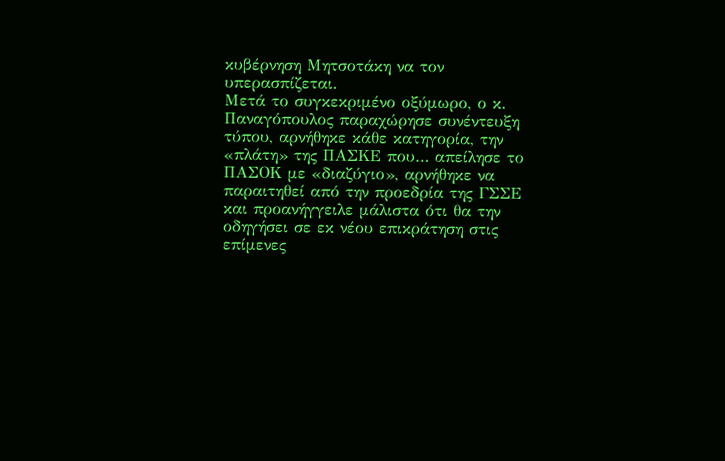κυβέρνηση Μητσοτάκη να τον υπερασπίζεται.
Μετά το συγκεκριμένο οξύμωρο, ο κ. Παναγόπουλος παραχώρησε συνέντευξη τύπου, αρνήθηκε κάθε κατηγορία, την «πλάτη» της ΠΑΣΚΕ που… απείλησε το ΠΑΣΟΚ με «διαζύγιο», αρνήθηκε να παραιτηθεί από την προεδρία της ΓΣΣΕ και προανήγγειλε μάλιστα ότι θα την οδηγήσει σε εκ νέου επικράτηση στις επίμενες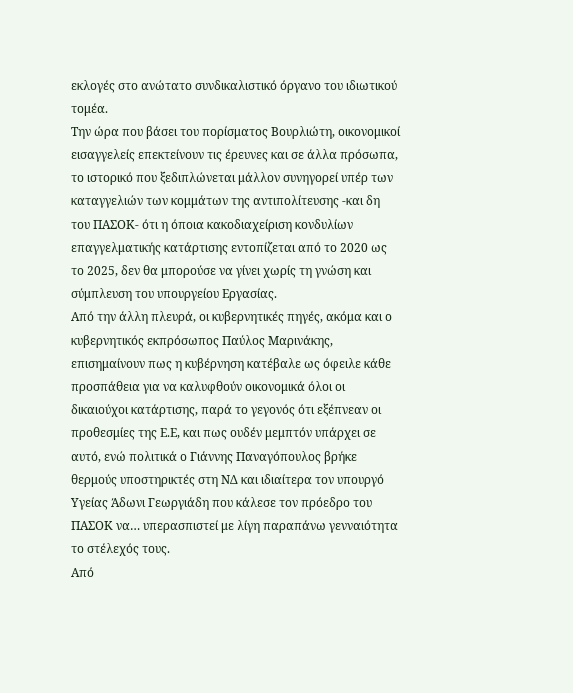εκλογές στο ανώτατο συνδικαλιστικό όργανο του ιδιωτικού τομέα.
Την ώρα που βάσει του πορίσματος Βουρλιώτη, οικονομικοί εισαγγελείς επεκτείνουν τις έρευνες και σε άλλα πρόσωπα, το ιστορικό που ξεδιπλώνεται μάλλον συνηγορεί υπέρ των καταγγελιών των κομμάτων της αντιπολίτευσης -και δη του ΠΑΣΟΚ- ότι η όποια κακοδιαχείριση κονδυλίων επαγγελματικής κατάρτισης εντοπίζεται από το 2020 ως το 2025, δεν θα μπορούσε να γίνει χωρίς τη γνώση και σύμπλευση του υπουργείου Εργασίας.
Από την άλλη πλευρά, οι κυβερνητικές πηγές, ακόμα και ο κυβερνητικός εκπρόσωπος Παύλος Μαρινάκης, επισημαίνουν πως η κυβέρνηση κατέβαλε ως όφειλε κάθε προσπάθεια για να καλυφθούν οικονομικά όλοι οι δικαιούχοι κατάρτισης, παρά το γεγονός ότι εξέπνεαν οι προθεσμίες της Ε.Ε, και πως ουδέν μεμπτόν υπάρχει σε αυτό, ενώ πολιτικά ο Γιάννης Παναγόπουλος βρήκε θερμούς υποστηρικτές στη ΝΔ και ιδιαίτερα τον υπουργό Υγείας Άδωνι Γεωργιάδη που κάλεσε τον πρόεδρο του ΠΑΣΟΚ να… υπερασπιστεί με λίγη παραπάνω γενναιότητα το στέλεχός τους.
Από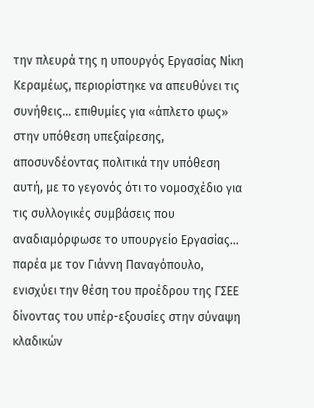την πλευρά της η υπουργός Εργασίας Νίκη Κεραμέως, περιορίστηκε να απευθύνει τις συνήθεις… επιθυμίες για «άπλετο φως» στην υπόθεση υπεξαίρεσης, αποσυνδέοντας πολιτικά την υπόθεση αυτή, με το γεγονός ότι το νομοσχέδιο για τις συλλογικές συμβάσεις που αναδιαμόρφωσε το υπουργείο Εργασίας… παρέα με τον Γιάννη Παναγόπουλο, ενισχύει την θέση του προέδρου της ΓΣΕΕ δίνοντας του υπέρ-εξουσίες στην σύναψη κλαδικών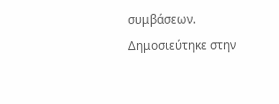συμβάσεων.
Δημοσιεύτηκε στην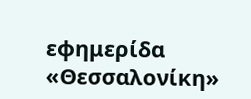εφημερίδα «Θεσσαλονίκη»